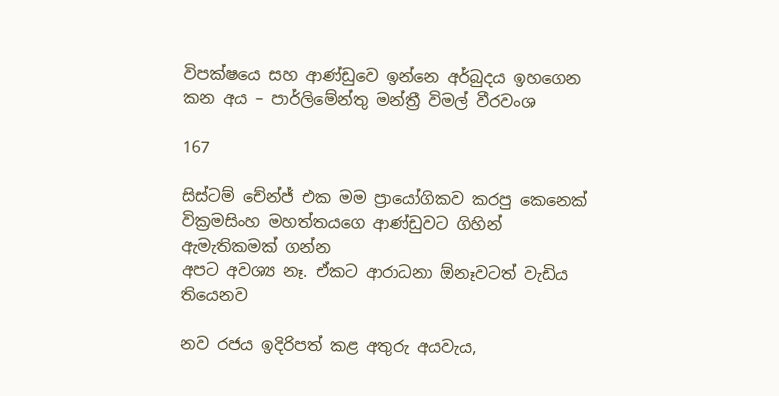විපක්ෂයෙ සහ ආණ්ඩුවෙ ඉන්නෙ අර්බුදය ඉහගෙන කන අය – පාර්ලිමේන්තු මන්ත්‍රී විමල් වීරවංශ

167

සිස්ටම් චේන්ජ් එක මම ප්‍රායෝගිකව කරපු කෙනෙක්
වික්‍රමසිංහ මහත්තයගෙ ආණ්ඩුවට ගිහින් ඇමැතිකමක් ගන්න
අපට අවශ්‍ය නෑ. ඒකට ආරාධනා ඕනෑවටත් වැඩිය තියෙනව

නව රජය ඉදිරිපත් කළ අතුරු අයවැය,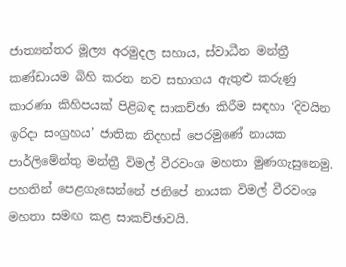ජාත්‍යන්තර මූල්‍ය අරමුදල සහාය, ස්වාධීන මන්ත්‍රී කණ්ඩායම බිහි කරන නව සභාගය ඇතුළු කරුණු කාරණා කිහිපයක් පිළිබඳ සාකච්ඡා කිරීම සඳහා ‘දිවයින ඉරිදා සංග්‍රහය’ ජාතික නිදහස් පෙරමුණේ නායක පාර්ලිමේන්තු මන්ත්‍රී විමල් වීරවංශ මහතා මුණගැසුනෙමු. පහතින් පෙළගැසෙන්නේ ජනිපේ නායක විමල් වීරවංශ මහතා සමඟ කළ සාකච්ඡාවයි.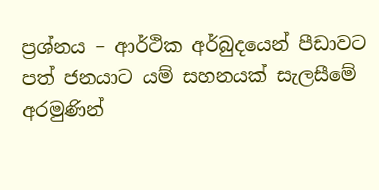ප්‍රශ්නය – ආර්ථික අර්බුදයෙන් පීඩාවට පත් ජනයාට යම් සහනයක් සැලසීමේ අරමුණින්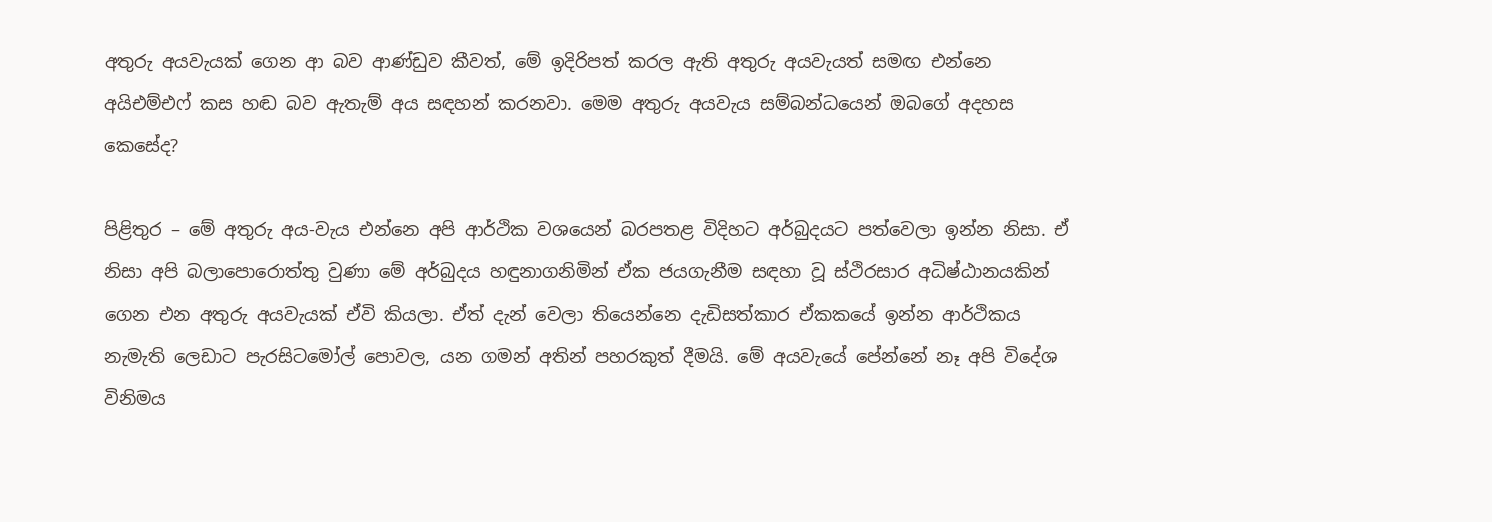අතුරු අයවැයක් ගෙන ආ බව ආණ්ඩුව කීවත්, මේ ඉදිරිපත් කරල ඇති අතුරු අයවැයත් සමඟ එන්නෙ අයිඑම්එෆ් කස හඬ බව ඇතැම් අය සඳහන් කරනවා. මෙම අතුරු අයවැය සම්බන්ධයෙන් ඔබගේ අදහස කෙසේද?

පිළිතුර – මේ අතුරු අය-වැය එන්නෙ අපි ආර්ථික වශයෙන් බරපතළ විදිහට අර්බුදයට පත්වෙලා ඉන්න නිසා. ඒ නිසා අපි බලාපොරොත්තු වුණා මේ අර්බුදය හඳුනාගනිමින් ඒක ජයගැනීම සඳහා වූ ස්ථිරසාර අධිෂ්ඨානයකින් ගෙන එන අතුරු අයවැයක් ඒවි කියලා. ඒත් දැන් වෙලා තියෙන්නෙ දැඩිසත්කාර ඒකකයේ ඉන්න ආර්ථිකය නැමැති ලෙඩාට පැරසිටමෝල් පොවල, යන ගමන් අතින් පහරකුත් දීමයි. මේ අයවැයේ පේන්නේ නෑ අපි විදේශ විනිමය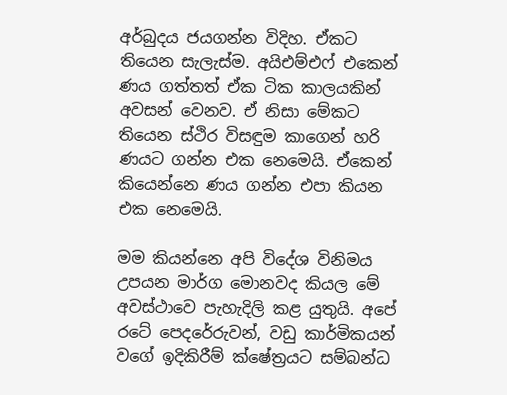අර්බුදය ජයගන්න විදිහ. ඒකට තියෙන සැලැස්ම. අයිඑම්එෆ් එකෙන් ණය ගත්තත් ඒක ටික කාලයකින් අවසන් වෙනව. ඒ නිසා මේකට තියෙන ස්ථිර විසඳුම කාගෙන් හරි ණයට ගන්න එක නෙමෙයි. ඒකෙන් කියෙන්නෙ ණය ගන්න එපා කියන එක නෙමෙයි.

මම කියන්නෙ අපි විදේශ විනිමය උපයන මාර්ග මොනවද කියල මේ අවස්ථාවෙ පැහැදිලි කළ යුතුයි. අපේ රටේ පෙදරේරුවන්, වඩු කාර්මිකයන් වගේ ඉදිකිරීම් ක්ෂේත්‍රයට සම්බන්ධ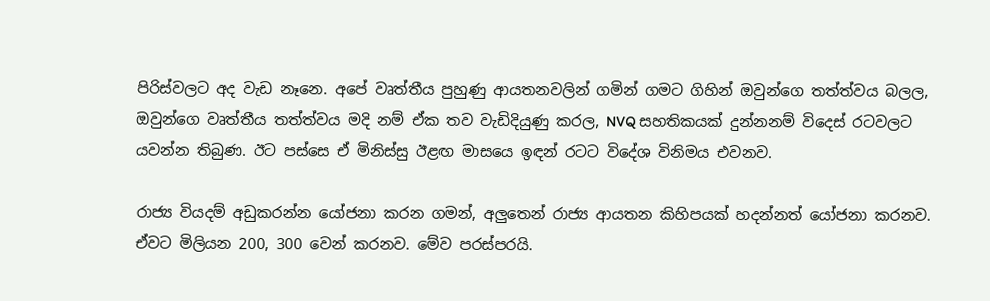පිරිස්වලට අද වැඩ නෑනෙ. අපේ වෘත්තීය පුහුණු ආයතනවලින් ගමින් ගමට ගිහින් ඔවුන්ගෙ තත්ත්වය බලල, ඔවුන්ගෙ වෘත්තීය තත්ත්වය මදි නම් ඒක තව වැඩිදියුණු කරල, NVQ සහතිකයක් දුන්නනම් විදෙස් රටවලට යවන්න තිබුණ. ඊට පස්සෙ ඒ මිනිස්සු ඊළඟ මාසයෙ ඉඳන් රටට විදේශ විනිමය එවනව.

රාජ්‍ය වියදම් අඩුකරන්න යෝජනා කරන ගමන්, අලුතෙන් රාජ්‍ය ආයතන කිහිපයක් හදන්නත් යෝජනා කරනව. ඒවට මිලියන 200, 300 වෙන් කරනව. මේව පරස්පරයි.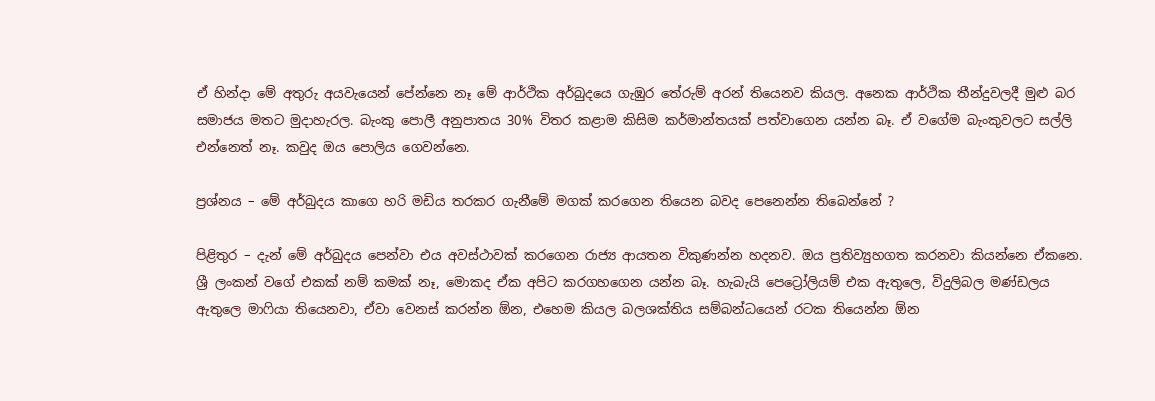ඒ හින්දා මේ අතුරු අයවැයෙන් පේන්නෙ නෑ මේ ආර්ථික අර්බුදයෙ ගැඹුර තේරුම් අරන් තියෙනව කියල. අනෙක ආර්ථික තීන්දුවලදී මුළු බර සමාජය මතට මුදාහැරල. බැංකු පොලී අනුපාතය 30% විතර කළාම කිසිම කර්මාන්තයක් පත්වාගෙන යන්න බෑ. ඒ වගේම බැංකුවලට සල්ලි එන්නෙත් නෑ. කවුද ඔය පොලිය ගෙවන්නෙ.

ප්‍රශ්නය – මේ අර්බුදය කාගෙ හරි මඩිය තරකර ගැනීමේ මගක් කරගෙන තියෙන බවද පෙනෙන්න තිබෙන්නේ ?

පිළිතුර – දැන් මේ අර්බුදය පෙන්වා එය අවස්ථාවක් කරගෙන රාජ්‍ය ආයතන විකුණන්න හදනව. ඔය ප්‍රතිව්‍යුහගත කරනවා කියන්නෙ ඒකනෙ. ශ්‍රී ලංකන් වගේ එකක් නම් කමක් නෑ, මොකද ඒක අපිට කරගහගෙන යන්න බෑ. හැබැයි පෙට්‍රෝලියම් එක ඇතුලෙ, විදුලිබල මණ්ඩලය ඇතුලෙ මාෆියා තියෙනවා, ඒවා වෙනස් කරන්න ඕන, එහෙම කියල බලශක්තිය සම්බන්ධයෙන් රටක තියෙන්න ඕන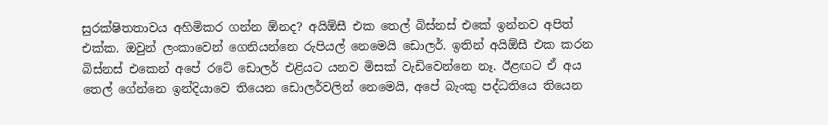සුරක්ෂිතතාවය අහිමිකර ගන්න ඕනද? අයිඕසී එක තෙල් බිස්නස් එකේ ඉන්නව අපිත් එක්ක. ඔවුන් ලංකාවෙන් ගෙනියන්නෙ රුපියල් නෙමෙයි ඩොලර්. ඉතින් අයිඕසී එක කරන බිස්නස් එකෙන් අපේ රටේ ඩොලර් එළියට යනව මිසක් වැඩිවෙන්නෙ නෑ. ඊළඟට ඒ අය තෙල් ගේන්නෙ ඉන්දියාවෙ තියෙන ඩොලර්වලින් නෙමෙයි, අපේ බැංකු පද්ධතියෙ තියෙන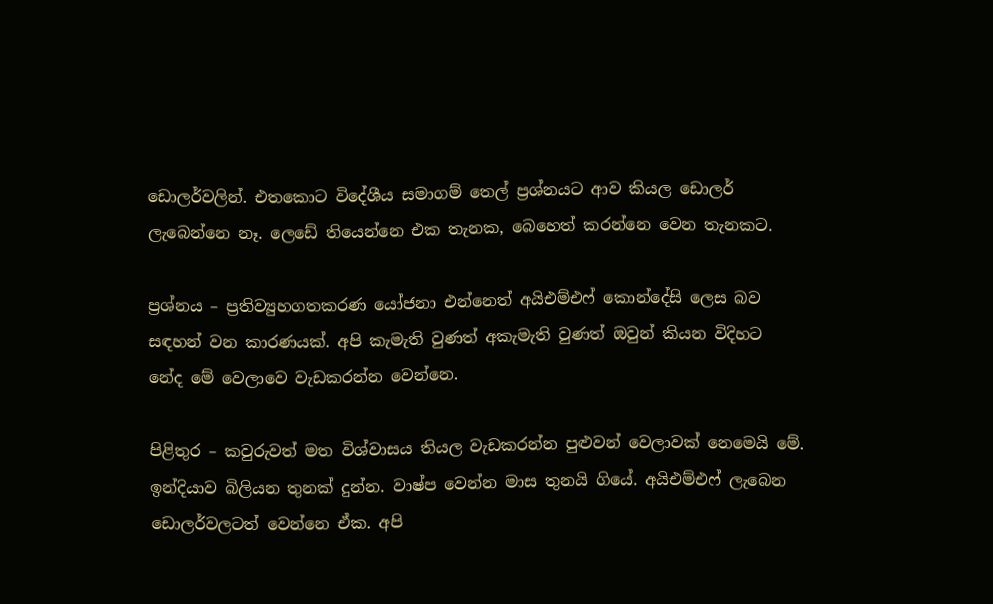ඩොලර්වලින්. එතකොට විදේශීය සමාගම් තෙල් ප්‍රශ්නයට ආව කියල ඩොලර් ලැබෙන්නෙ නෑ. ලෙඩේ තියෙන්නෙ එක තැනක, බෙහෙත් කරන්නෙ වෙන තැනකට.

ප්‍රශ්නය – ප්‍රතිව්‍යුහගතකරණ යෝජනා එන්නෙත් අයිඑම්එෆ් කොන්දේසි ලෙස බව සඳහන් වන කාරණයක්. අපි කැමැති වුණත් අකැමැති වුණත් ඔවුන් කියන විදිහට නේද මේ වෙලාවෙ වැඩකරන්න වෙන්නෙ.

පිළිතුර – කවුරුවත් මත විශ්වාසය තියල වැඩකරන්න පුළුවන් වෙලාවක් නෙමෙයි මේ. ඉන්දියාව බිලියන තුනක් දුන්න. වාෂ්ප වෙන්න මාස තුනයි ගියේ. අයිඑම්එෆ් ලැබෙන ඩොලර්වලටත් වෙන්නෙ ඒක. අපි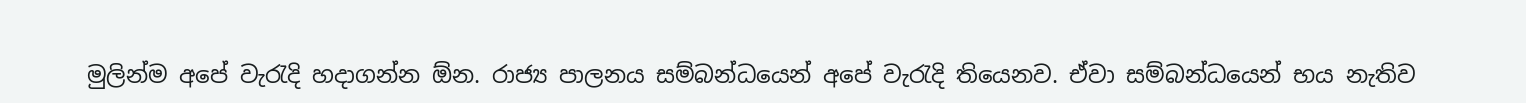මුලින්ම අපේ වැරැදි හදාගන්න ඕන. රාජ්‍ය පාලනය සම්බන්ධයෙන් අපේ වැරැදි තියෙනව. ඒවා සම්බන්ධයෙන් භය නැතිව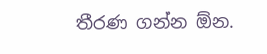තීරණ ගන්න ඕන.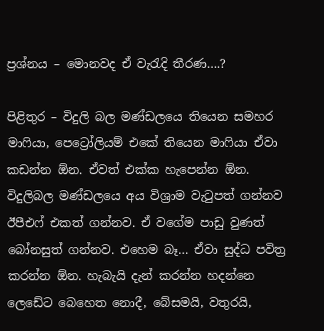ප්‍රශ්නය – මොනවද ඒ වැරැදි තීරණ….?

පිළිතුර – විදුලි බල මණ්ඩලයෙ තියෙන සමහර මාෆියා, පෙට්‍රෝලියම් එකේ තියෙන මාෆියා ඒවා කඩන්න ඕන. ඒවත් එක්ක හැපෙන්න ඕන. විදුලිබල මණ්ඩලයෙ අය විශ්‍රාම වැටුපත් ගන්නව ඊපීඑෆ් එකත් ගන්නව. ඒ වගේම පාඩු වුණත් බෝනසුත් ගන්නව. එහෙම බෑ… ඒවා සුද්ධ පවිත්‍ර කරන්න ඕන. හැබැයි දැන් කරන්න හදන්නෙ ලෙඩේට බෙහෙත නොදී, බේසමයි, වතුරයි,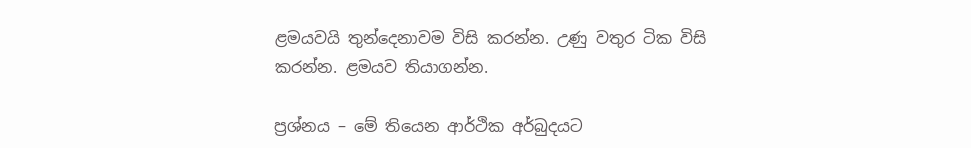ළමයවයි තුන්දෙනාවම විසි කරන්න. උණු වතුර ටික විසි කරන්න. ළමයව තියාගන්න.

ප්‍රශ්නය – මේ තියෙන ආර්ථික අර්බුදයට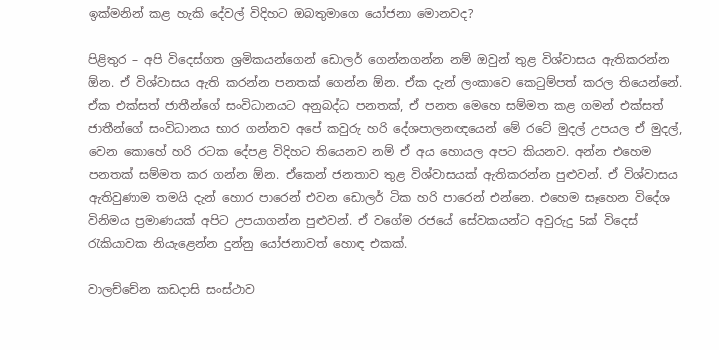ඉක්මනින් කළ හැකි දේවල් විදිහට ඔබතුමාගෙ යෝජනා මොනවද?

පිළිතුර – අපි විදෙස්ගත ශ්‍රමිකයන්ගෙන් ඩොලර් ගෙන්නගන්න නම් ඔවුන් තුළ විශ්වාසය ඇතිකරන්න ඕන. ඒ විශ්වාසය ඇති කරන්න පනතක් ගෙන්න ඕන. ඒක දැන් ලංකාවෙ කෙටුම්පත් කරල තියෙන්නේ. ඒක එක්සත් ජාතීන්ගේ සංවිධානයට අනුබද්ධ පනතක්, ඒ පනත මෙහෙ සම්මත කළ ගමන් එක්සත් ජාතීන්ගේ සංවිධානය භාර ගන්නව අපේ කවුරු හරි දේශපාලනඥයෙන් මේ රටේ මුදල් උපයල ඒ මුදල්, වෙන කොහේ හරි රටක දේපළ විදිහට තියෙනව නම් ඒ අය හොයල අපට කියනව. අන්න එහෙම පනතක් සම්මත කර ගන්න ඕන. ඒකෙන් ජනතාව තුළ විශ්වාසයක් ඇතිකරන්න පුළුවන්. ඒ විශ්වාසය ඇතිවුණාම තමයි දැන් හොර පාරෙන් එවන ඩොලර් ටික හරි පාරෙන් එන්නෙ. එහෙම සෑහෙන විදේශ විනිමය ප්‍රමාණයක් අපිට උපයාගන්න පුළුවන්. ඒ වගේම රජයේ සේවකයන්ට අවුරුදු 5ක් විදෙස් රැකියාවක නියැළෙන්න දුන්නු යෝජනාවත් හොඳ එකක්.

වාලච්චේන කඩදාසි සංස්ථාව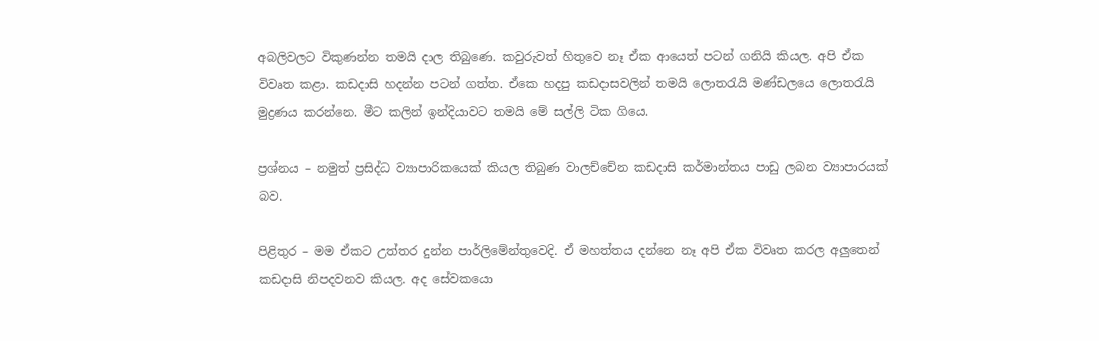අබලිවලට විකුණන්න තමයි දාල තිබුණෙ. කවුරුවත් හිතුවෙ නෑ ඒක ආයෙත් පටන් ගනියි කියල. අපි ඒක විවෘත කළා. කඩදාසි හදන්න පටන් ගත්ත. ඒකෙ හදපු කඩදාසවලින් තමයි ලොතරැයි මණ්ඩලයෙ ලොතරැයි මුද්‍රණය කරන්නෙ. මීට කලින් ඉන්දියාවට තමයි මේ සල්ලි ටික ගියෙ.

ප්‍රශ්නය – නමුත් ප්‍රසිද්ධ ව්‍යාපාරිකයෙක් කියල තිබුණ වාලච්චේන කඩදාසි කර්මාන්තය පාඩු ලබන ව්‍යාපාරයක් බව.

පිළිතුර – මම ඒකට උත්තර දුන්න පාර්ලිමේන්තුවෙදි. ඒ මහත්තය දන්නෙ නෑ අපි ඒක විවෘත කරල අලුතෙන් කඩදාසි නිපදවනව කියල. අද සේවකයො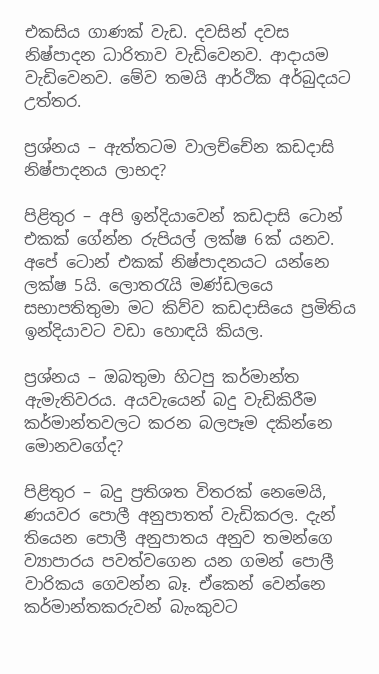එකසිය ගාණක් වැඩ. දවසින් දවස නිෂ්පාදන ධාරිතාව වැඩිවෙනව. ආදායම වැඩිවෙනව. මේව තමයි ආර්ථික අර්බුදයට උත්තර.

ප්‍රශ්නය – ඇත්තටම වාලච්චේන කඩදාසි නිෂ්පාදනය ලාභද?

පිළිතුර – අපි ඉන්දියාවෙන් කඩදාසි ටොන් එකක් ගේන්න රුපියල් ලක්ෂ 6ක් යනව. අපේ ටොන් එකක් නිෂ්පාදනයට යන්නෙ ලක්ෂ 5යි. ලොතරැයි මණ්ඩලයෙ සභාපතිතුමා මට කිව්ව කඩදාසියෙ ප්‍රමිතිය ඉන්දියාවට වඩා හොඳයි කියල.

ප්‍රශ්නය – ඔබතුමා හිටපු කර්මාන්ත ඇමැතිවරය. අයවැයෙන් බදු වැඩිකිරීම කර්මාන්තවලට කරන බලපෑම දකින්නෙ මොනවගේද?

පිළිතුර – බදු ප්‍රතිශත විතරක් නෙමෙයි, ණයවර පොලී අනුපාතත් වැඩිකරල. දැන් තියෙන පොලී අනුපාතය අනුව තමන්ගෙ ව්‍යාපාරය පවත්වගෙන යන ගමන් පොලී වාරිකය ගෙවන්න බෑ. ඒකෙන් වෙන්නෙ කර්මාන්තකරුවන් බැංකුවට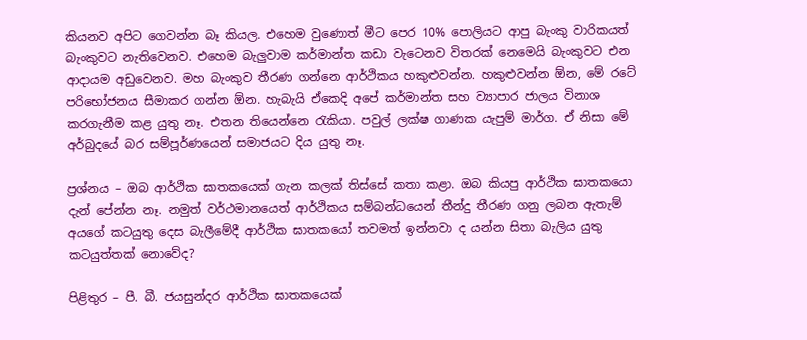කියනව අපිට ගෙවන්න බෑ කියල. එහෙම වුණොත් මීට පෙර 10% පොලියට ආපු බැංකු වාරිකයත් බැංකුවට නැතිවෙනව. එහෙම බැලුවාම කර්මාන්ත කඩා වැටෙනව විතරක් නෙමෙයි බැංකුවට එන ආදායම අඩුවෙනව. මහ බැංකුව තීරණ ගන්නෙ ආර්ථිකය හකුළුවන්න. හකුළුවන්න ඕන, මේ රටේ පරිභෝජනය සීමාකර ගන්න ඕන. හැබැයි ඒකෙදි අපේ කර්මාන්ත සහ ව්‍යාපාර ජාලය විනාශ කරගැනීම කළ යුතු නෑ. එතන තියෙන්නෙ රැකියා. පවුල් ලක්ෂ ගාණක යැපුම් මාර්ග. ඒ නිසා මේ අර්බුදයේ බර සම්පූර්ණයෙන් සමාජයට දිය යුතු නෑ.

ප්‍රශ්නය – ඔබ ආර්ථික ඝාතකයෙක් ගැන කලක් තිස්සේ කතා කළා. ඔබ කියපු ආර්ථික ඝාතකයො දැන් පේන්න නෑ. නමුත් වර්ථමානයෙත් ආර්ථිකය සම්බන්ධයෙන් තීන්දු තීරණ ගනු ලබන ඇතැම් අයගේ කටයුතු දෙස බැලීමේදී ආර්ථික ඝාතකයෝ තවමත් ඉන්නවා ද යන්න සිතා බැලිය යුතු කටයුත්තක් නොවේද?

පිළිතුර – පී. බී. ජයසුන්දර ආර්ථික ඝාතකයෙක්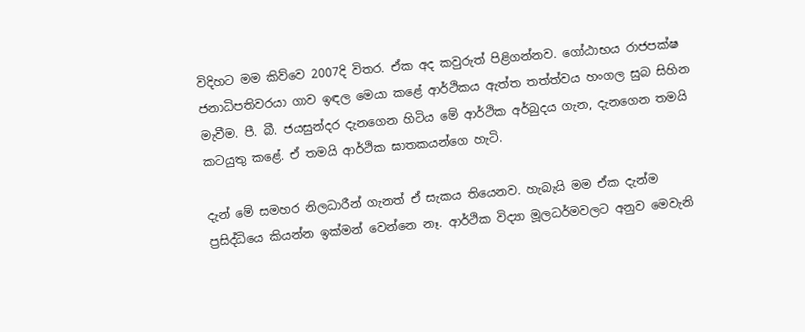විදිහට මම කිව්වෙ 2007දි විතර. ඒක අද කවුරුත් පිළිගන්නව. ගෝඨාභය රාජපක්ෂ ජනාධිපතිවරයා ගාව ඉඳල මෙයා කළේ ආර්ථිකය ඇත්ත තත්ත්වය හංගල සුබ සිහින මැවීම. පී. බී. ජයසුන්දර දැනගෙන හිටිය මේ ආර්ථික අර්බුදය ගැන, දැනගෙන තමයි කටයුතු කළේ. ඒ තමයි ආර්ථික ඝාතකයන්ගෙ හැටි.

දැන් මේ සමහර නිලධාරීන් ගැනත් ඒ සැකය තියෙනව. හැබැයි මම ඒක දැන්ම ප්‍රසිද්ධියෙ කියන්න ඉක්මන් වෙන්නෙ නෑ. ආර්ථික විද්‍යා මූලධර්මවලට අනුව මෙවැනි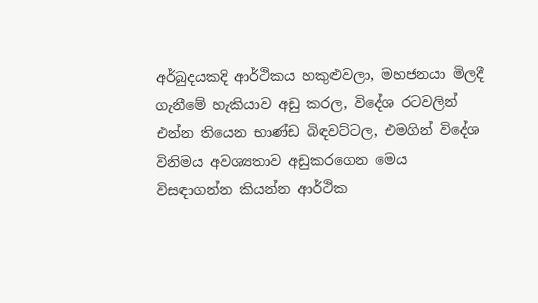අර්බුදයකදි ආර්ථිකය හකුළුවලා, මහජනයා මිලදී ගැනීමේ හැකියාව අඩු කරල, විදේශ රටවලින් එන්න තියෙන භාණ්ඩ බිඳවට්ටල, එමගින් විදේශ විනිමය අවශ්‍යතාව අඩුකරගෙන මෙය විසඳාගන්න කියන්න ආර්ථික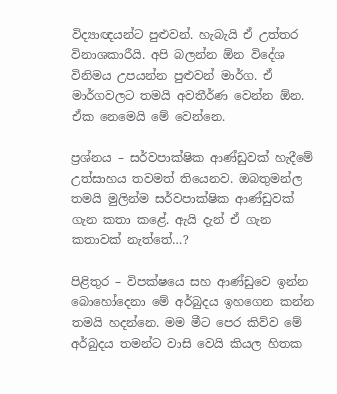විද්‍යාඥයන්ට පුළුවන්. හැබැයි ඒ උත්තර විනාශකාරීයි. අපි බලන්න ඕන විදේශ විනිමය උපයන්න පුළුවන් මාර්ග. ඒ මාර්ගවලට තමයි අවතීර්ණ වෙන්න ඕන. ඒක නෙමෙයි මේ වෙන්නෙ.

ප්‍රශ්නය – සර්වපාක්ෂික ආණ්ඩුවක් හැදීමේ උත්සාහය තවමත් තියෙනව. ඔබතුමන්ල තමයි මුලින්ම සර්වපාක්ෂික ආණ්ඩුවක් ගැන කතා කළේ. ඇයි දැන් ඒ ගැන කතාවක් නැත්තේ…?

පිළිතුර – විපක්ෂයෙ සහ ආණ්ඩුවෙ ඉන්න බොහෝදෙනා මේ අර්බුදය ඉහගෙන කන්න තමයි හදන්නෙ. මම මීට පෙර කිව්ව මේ අර්බුදය තමන්ට වාසි වෙයි කියල හිතක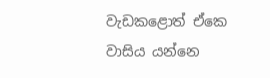වැඩකළොත් ඒකෙ වාසිය යන්නෙ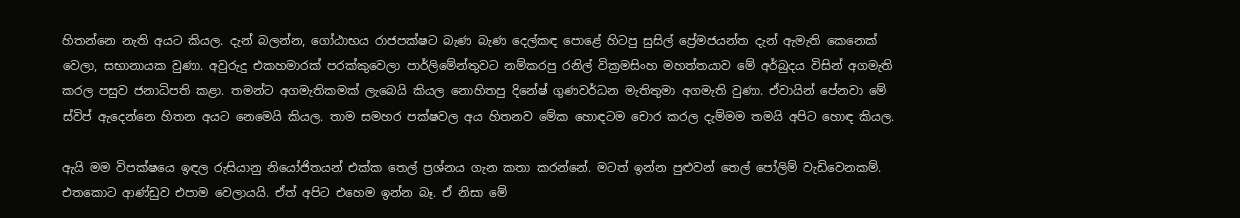හිතන්නෙ නැති අයට කියල. දැන් බලන්න, ගෝඨාභය රාජපක්ෂට බැණ බැණ දෙල්කඳ පොළේ හිටපු සුසිල් ප්‍රේමජයන්ත දැන් ඇමැති කෙනෙක් වෙලා, සභානායක වුණා. අවුරුදු එකහමාරක් පරක්කුවෙලා පාර්ලිමේන්තුවට නම්කරපු රනිල් වික්‍රමසිංහ මහත්තයාව මේ අර්බුදය විසින් අගමැති කරල පසුව ජනාධිපති කළා. තමන්ට අගමැතිකමක් ලැබෙයි කියල නොහිතපු දිනේෂ් ගුණවර්ධන මැතිතුමා අගමැති වුණා. ඒවායින් පේනවා මේ ස්විප් ඇදෙන්නෙ හිතන අයට නෙමෙයි කියල. තාම සමහර පක්ෂවල අය හිතනව මේක හොඳටම චොර කරල දැම්මම තමයි අපිට හොඳ කියල.

ඇයි මම විපක්ෂයෙ ඉඳල රුසියානු නියෝජිතයන් එක්ක තෙල් ප්‍රශ්නය ගැන කතා කරන්නේ. මටත් ඉන්න පුළුවන් තෙල් පෝලිම් වැඩිවෙනකම්. එතකොට ආණ්ඩුව එපාම වෙලායයි. ඒත් අපිට එහෙම ඉන්න බෑ. ඒ නිසා මේ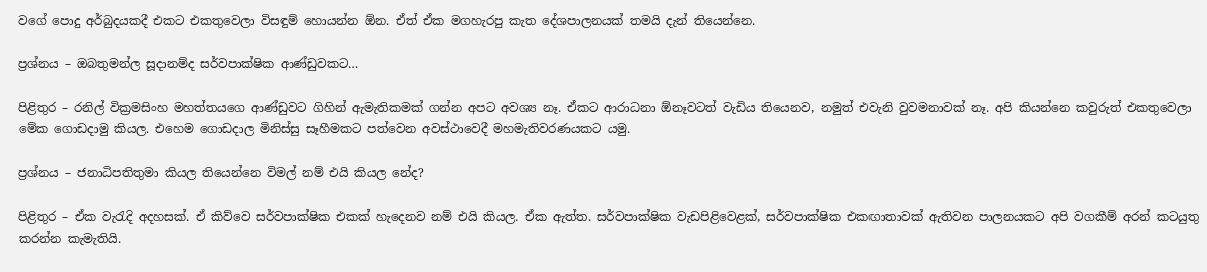වගේ පොදු අර්බුදයකදී එකට එකතුවෙලා විසඳුම් හොයන්න ඕන. ඒත් ඒක මගහැරපු කැත දේශපාලනයක් තමයි දැන් තියෙන්නෙ.

ප්‍රශ්නය – ඔබතුමන්ල සූදානම්ද සර්වපාක්ෂික ආණ්ඩුවකට…

පිළිතුර – රනිල් වික්‍රමසිංහ මහත්තයගෙ ආණ්ඩුවට ගිහින් ඇමැතිකමක් ගන්න අපට අවශ්‍ය නෑ. ඒකට ආරාධනා ඕනෑවටත් වැඩිය තියෙනව, නමුත් එවැනි වුවමනාවක් නෑ. අපි කියන්නෙ කවුරුත් එකතුවෙලා මේක ගොඩදාමු කියල. එහෙම ගොඩදාල මිනිස්සු සෑහීමකට පත්වෙන අවස්ථාවෙදී මහමැතිවරණයකට යමු.

ප්‍රශ්නය – ජනාධිපතිතුමා කියල තියෙන්නෙ විමල් නම් එයි කියල නේද?

පිළිතුර – ඒක වැරැදි අදහසක්. ඒ කිව්වෙ සර්වපාක්ෂික එකක් හැදෙනව නම් එයි කියල. ඒක ඇත්ත. සර්වපාක්ෂික වැඩපිළිවෙළක්, සර්වපාක්ෂික එකඟාතාවක් ඇතිවන පාලනයකට අපි වගකීම් අරන් කටයුතු කරන්න කැමැතියි.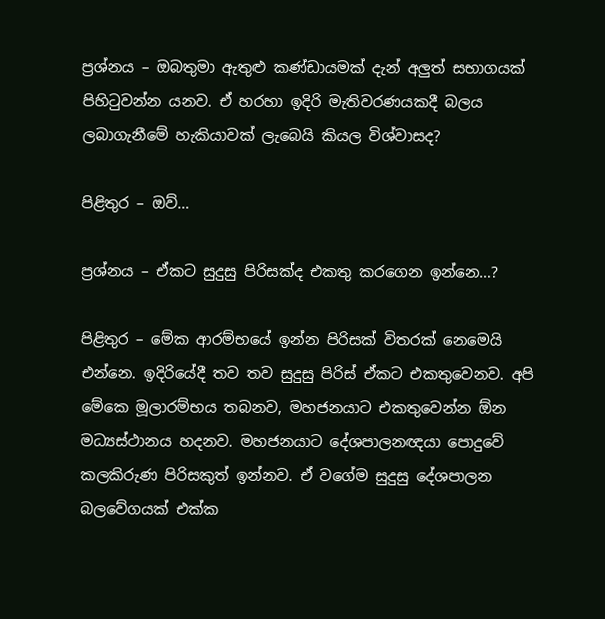ප්‍රශ්නය – ඔබතුමා ඇතුළු කණ්ඩායමක් දැන් අලුත් සභාගයක් පිහිටුවන්න යනව. ඒ හරහා ඉදිරි මැතිවරණයකදී බලය ලබාගැනීමේ හැකියාවක් ලැබෙයි කියල විශ්වාසද?

පිළිතුර – ඔව්…

ප්‍රශ්නය – ඒකට සුදුසු පිරිසක්ද එකතු කරගෙන ඉන්නෙ…?

පිළිතුර – මේක ආරම්භයේ ඉන්න පිරිසක් විතරක් නෙමෙයි එන්නෙ. ඉදිරියේදී තව තව සුදුසු පිරිස් ඒකට එකතුවෙනව. අපි මේකෙ මූලාරම්භය තබනව, මහජනයාට එකතුවෙන්න ඕන මධ්‍යස්ථානය හදනව. මහජනයාට දේශපාලනඥයා පොදුවේ කලකිරුණ පිරිසකුත් ඉන්නව. ඒ වගේම සුදුසු දේශපාලන බලවේගයක් එක්ක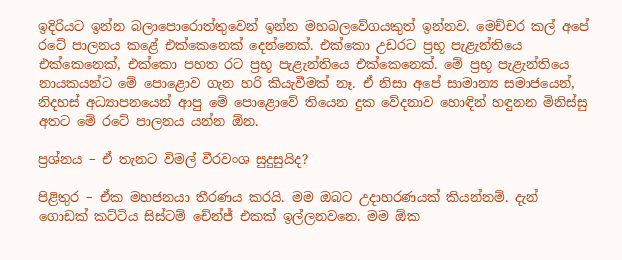ඉදිරියට ඉන්න බලාපොරොත්තුවෙන් ඉන්න මහබලවේගයකුත් ඉන්නව. මෙච්චර කල් අපේ රටේ පාලනය කළේ එක්කෙනෙක් දෙන්නෙක්. එක්කො උඩරට ප්‍රභූ පැළැන්තියෙ එක්කෙනෙක්, එක්කො පහත රට ප්‍රභූ පැළැන්තියෙ එක්කෙනෙක්. මේ ප්‍රභූ පැළැන්තියෙ නායකයන්ට මේ පොළොව ගැන හරි කියැවීමක් නෑ. ඒ නිසා අපේ සාමාන්‍ය සමාජයෙන්, නිදහස් අධ්‍යාපනයෙන් ආපු මේ පොළොවේ තියෙන දුක වේදනාව හොඳින් හඳුනන මිනිස්සු අතට මේ රටේ පාලනය යන්න ඕන.

ප්‍රශ්නය – ඒ තැනට විමල් වීරවංශ සුදුසුයිද?

පිළිතුර – ඒක මහජනයා තීරණය කරයි. මම ඔබට උදාහරණයක් කියන්නම්. දැන් ගොඩක් කට්ටිය සිස්ටම් චේන්ජ් එකක් ඉල්ලනවනෙ. මම ඕක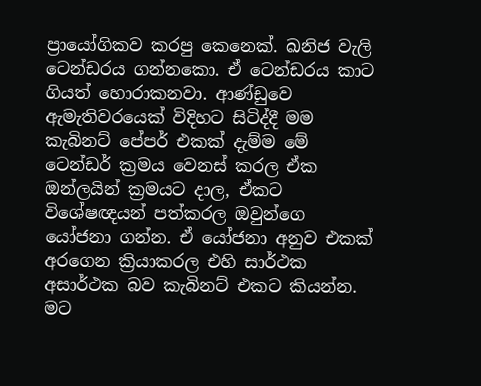ප්‍රායෝගිකව කරපු කෙනෙක්. ඛනිජ වැලි ටෙන්ඩරය ගන්නකො. ඒ ටෙන්ඩරය කාට ගියත් හොරාකනවා. ආණ්ඩුවෙ ඇමැතිවරයෙක් විදිහට සිටිද්දී මම කැබිනට් පේපර් එකක් දැම්ම මේ ටෙන්ඩර් ක්‍රමය වෙනස් කරල ඒක ඔන්ලයින් ක්‍රමයට දාල, ඒකට විශේෂඥයන් පත්කරල ඔවුන්ගෙ යෝජනා ගන්න. ඒ යෝජනා අනුව එකක් අරගෙන ක්‍රියාකරල එහි සාර්ථක අසාර්ථක බව කැබිනට් එකට කියන්න. මට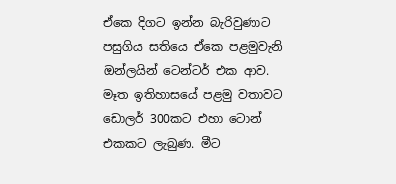ඒකෙ දිගට ඉන්න බැරිවුණාට පසුගිය සතියෙ ඒකෙ පළමුවැනි ඔන්ලයින් ටෙන්ටර් එක ආව. මෑත ඉතිහාසයේ පළමු වතාවට ඩොලර් 300කට එහා ටොන් එකකට ලැබුණ. මීට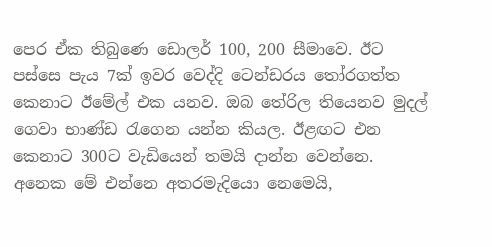පෙර ඒක තිබුණෙ ඩොලර් 100, 200 සීමාවෙ. ඊට පස්සෙ පැය 7ක් ඉවර වෙද්දි ටෙන්ඩරය තෝරගත්ත කෙනාට ඊමේල් එක යනව. ඔබ තේරිල තියෙනව මුදල් ගෙවා භාණ්ඩ රැගෙන යන්න කියල. ඊළඟට එන කෙනාට 300ට වැඩියෙන් තමයි දාන්න වෙන්නෙ. අනෙක මේ එන්නෙ අතරමැදියො නෙමෙයි,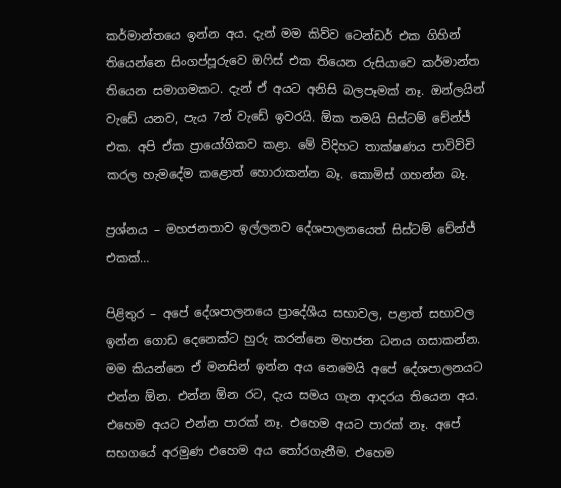කර්මාන්තයෙ ඉන්න අය. දැන් මම කිව්ව ටෙන්ඩර් එක ගිහින් තියෙන්නෙ සිංගප්පූරුවෙ ඔෆිස් එක තියෙන රුසියාවෙ කර්මාන්ත තියෙන සමාගමකට. දැන් ඒ අයට අනිසි බලපෑමක් නෑ. ඔන්ලයින් වැඩේ යනව, පැය 7න් වැඩේ ඉවරයි. ඕක තමයි සිස්ටම් චේන්ජ් එක. අපි ඒක ප්‍රායෝගිකව කළා. මේ විදිහට තාක්ෂණය පාවිව්චි කරල හැමදේම කළොත් හොරාකන්න බෑ. කොමිස් ගහන්න බෑ.

ප්‍රශ්නය – මහජනතාව ඉල්ලනව දේශපාලනයෙත් සිස්ටම් චේන්ජ් එකක්…

පිළිතුර – අපේ දේශපාලනයෙ ප්‍රාදේශීය සභාවල, පළාත් සභාවල ඉන්න ගොඩ දෙනෙක්ට හුරු කරන්නෙ මහජන ධනය ගසාකන්න. මම කියන්නෙ ඒ මනසින් ඉන්න අය නෙමෙයි අපේ දේශපාලනයට එන්න ඕන. එන්න ඕන රට, දැය සමය ගැන ආදරය තියෙන අය. එහෙම අයට එන්න පාරක් නෑ. එහෙම අයට පාරක් නෑ. අපේ සභගයේ අරමුණ එහෙම අය තෝරගැනීම. එහෙම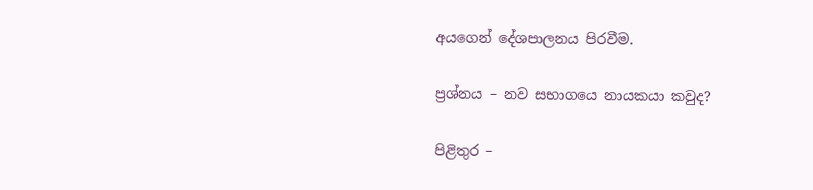අයගෙන් දේශපාලනය පිරවීම.

ප්‍රශ්නය – නව සභාගයෙ නායකයා කවුද?

පිළිතුර –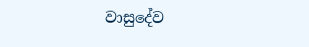වාසුදේව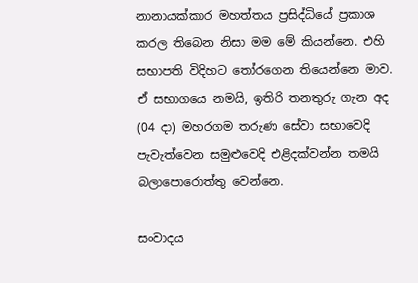නානායක්කාර මහත්තය ප්‍රසිද්ධියේ ප්‍රකාශ කරල තිබෙන නිසා මම මේ කියන්නෙ. එහි සභාපති විදිහට තෝරගෙන තියෙන්නෙ මාව. ඒ සභාගයෙ නමයි, ඉතිරි තනතුරු ගැන අද (04 දා) මහරගම තරුණ සේවා සභාවෙදි පැවැත්වෙන සමුළුවෙදි එළිදක්වන්න තමයි බලාපොරොත්තු වෙන්නෙ.

සංවාදය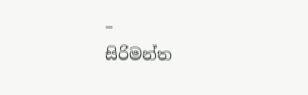–
සිරිමන්ත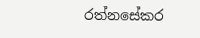රත්නසේකර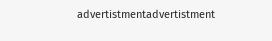advertistmentadvertistment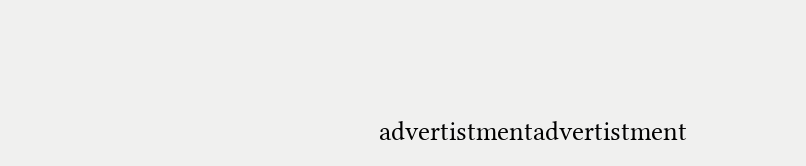advertistmentadvertistment